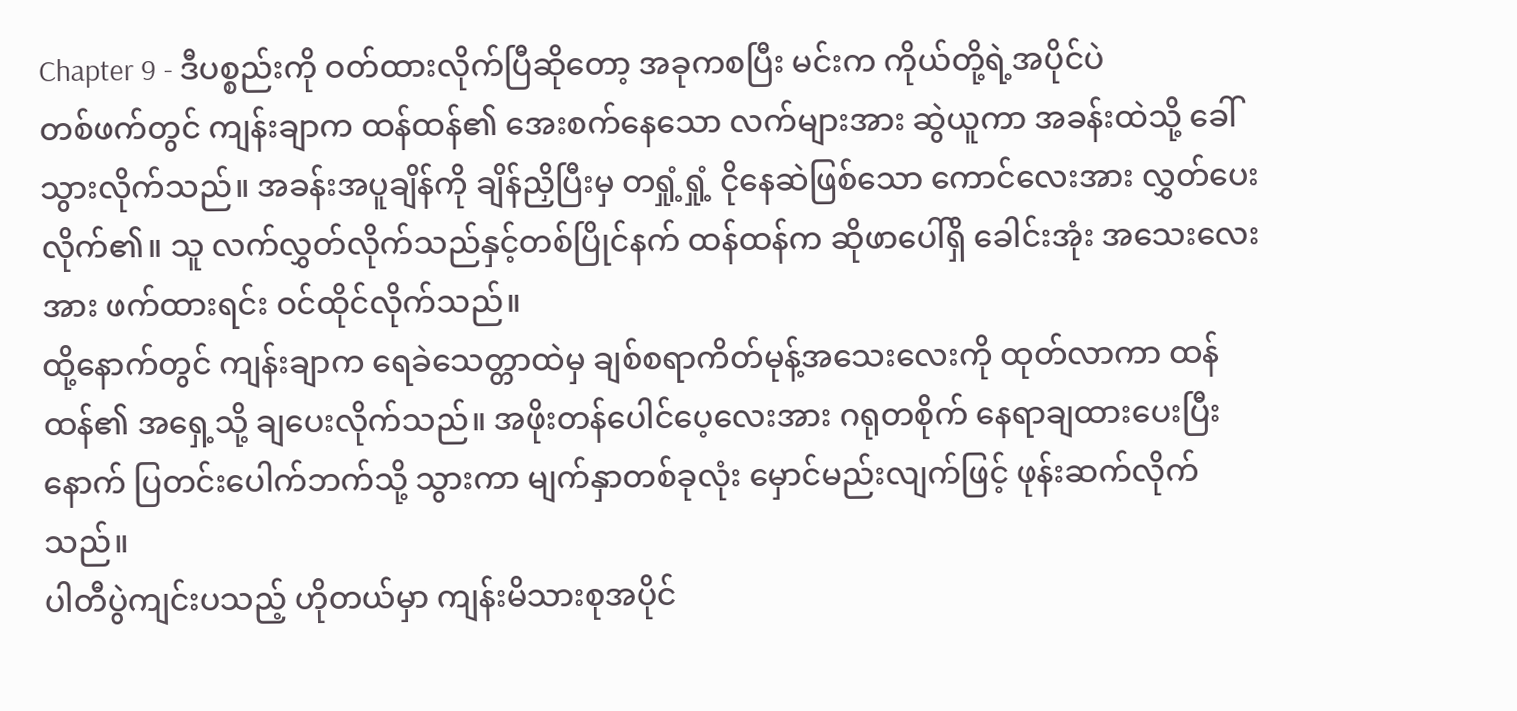Chapter 9 - ဒီပစ္စည်းကို ဝတ်ထားလိုက်ပြီဆိုတော့ အခုကစပြီး မင်းက ကိုယ်တို့ရဲ့အပိုင်ပဲ
တစ်ဖက်တွင် ကျန်းချာက ထန်ထန်၏ အေးစက်နေသော လက်များအား ဆွဲယူကာ အခန်းထဲသို့ ခေါ်သွားလိုက်သည်။ အခန်းအပူချိန်ကို ချိန်ညှိပြီးမှ တရှုံ့ရှုံ့ ငိုနေဆဲဖြစ်သော ကောင်လေးအား လွှတ်ပေးလိုက်၏။ သူ လက်လွှတ်လိုက်သည်နှင့်တစ်ပြိုင်နက် ထန်ထန်က ဆိုဖာပေါ်ရှိ ခေါင်းအုံး အသေးလေးအား ဖက်ထားရင်း ဝင်ထိုင်လိုက်သည်။
ထို့နောက်တွင် ကျန်းချာက ရေခဲသေတ္တာထဲမှ ချစ်စရာကိတ်မုန့်အသေးလေးကို ထုတ်လာကာ ထန်ထန်၏ အရှေ့သို့ ချပေးလိုက်သည်။ အဖိုးတန်ပေါင်ပေ့လေးအား ဂရုတစိုက် နေရာချထားပေးပြီးနောက် ပြတင်းပေါက်ဘက်သို့ သွားကာ မျက်နှာတစ်ခုလုံး မှောင်မည်းလျက်ဖြင့် ဖုန်းဆက်လိုက်သည်။
ပါတီပွဲကျင်းပသည့် ဟိုတယ်မှာ ကျန်းမိသားစုအပိုင်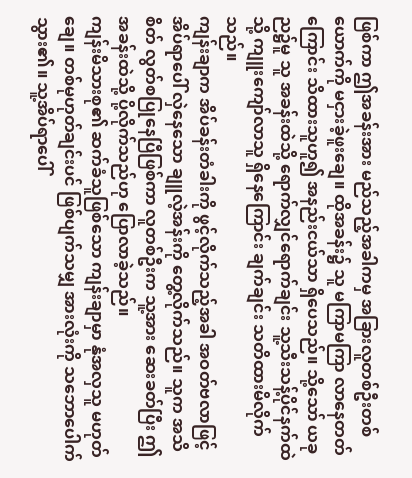ဖြစ်ကာ ဤအခန်းအား မည်သည့်အခါကမှ အခြားလူတစ်ဦးတစ်ယောက်ကို မငှားခဲ့ဖူးချေ။ ထိုအခန်း၌ သူ မကြာမကြာ လာနေတတ်ကြောင်း သိထားသူဟူ၍ အနည်းငယ်သာ ရှိပေသည်။ သို့သော် ယခုည၌မူ သူ အခန်းထဲသို့ ရောက်လျှင်ရောက်ချင်း သူ့သီးသန့်ပိုင်နက်ထဲသို့ ကျူးကျော်လာသူ ရှိနေကြောင်း ချက်ချင်း သတိထားမိလိုက်သည်။
ကျန်းချာက အိပ်ခန်းတံခါးကို ဖွင့်လိုက်သည့်အခါ အဝတ်ဗလာဖြင့် အိပ်ရာပေါ် လှဲနေသော ချူလဲ့အန်းကို တွေ့လိုက်သည်။ သူက အသိစိတ် လွတ်စပြုနေပြီဖြစ်ကာ လူတစ်ဦးက သူ့အား ဆေးခတ်ပြီး ဤအခန်းထဲသို့ ပို့လိုက်သည်ဟု ပြောလာခဲ့သည်။
ကျန်းမိသားစု၏ ဆက်ခံသူဖြစ်သော ကျန်းချာမှာ နုံအလှသူ မဟုတ်ချေ။ တစ်မုဟုတ်ချင်းပင် ဖြစ်ပျက်သမျှ အားလုံးကို သဘောပေါက်သွား၏။ သူ့အိပ်ရာပေါ်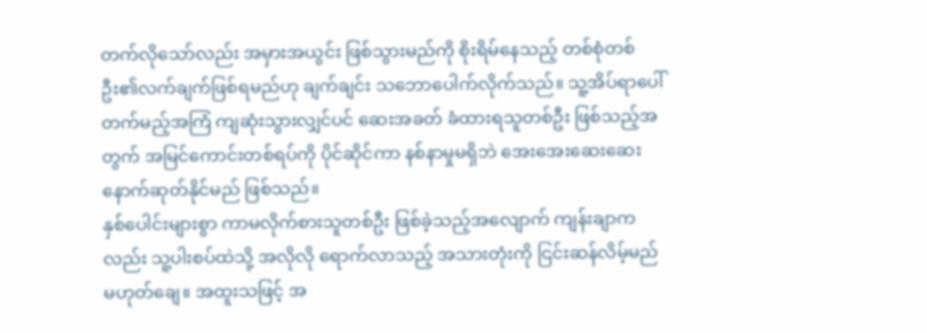တက်လိုသော်လည်း အမှားအယွင်း ဖြစ်သွားမည်ကို စိုးရိမ်နေသည့် တစ်စုံတစ်ဦး၏လက်ချက်ဖြစ်ရမည်ဟု ချက်ချင်း သဘောပေါက်လိုက်သည်။ သူ့အိပ်ရာပေါ် တက်မည့်အကြံ ကျဆုံးသွားလျှင်ပင် ဆေးအခတ် ခံထားရသူတစ်ဦး ဖြစ်သည့်အတွက် အမြင်ကောင်းတစ်ရပ်ကို ပိုင်ဆိုင်ကာ နစ်နာမှုမရှိဘဲ အေးအေးဆေးဆေး နောက်ဆုတ်နိုင်မည် ဖြစ်သည်။
နှစ်ပေါင်းများစွာ ကာမလိုက်စားသူတစ်ဦး ဖြစ်ခဲ့သည့်အလျောက် ကျန်းချာကလည်း သူ့ပါးစပ်ထဲသို့ အလိုလို ရောက်လာသည့် အသားတုံးကို ငြင်းဆန်လိမ့်မည် မဟုတ်ချေ။ အထူးသဖြင့် အ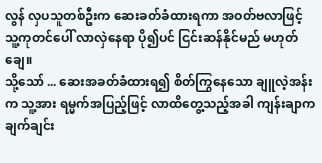လွန် လှပသူတစ်ဦးက ဆေးခတ်ခံထားရကာ အဝတ်ဗလာဖြင့် သူ့ကုတင်ပေါ် လာလှဲနေရာ ပို၍ပင် ငြင်းဆန်နိုင်မည် မဟုတ်ချေ။
သို့သော် ... ဆေးအခတ်ခံထားရ၍ စိတ်ကြွနေသော ချူလဲ့အန်းက သူ့အား ရမ္မက်အပြည့်ဖြင့် လာထိတွေ့သည့်အခါ ကျန်းချာက ချက်ချင်း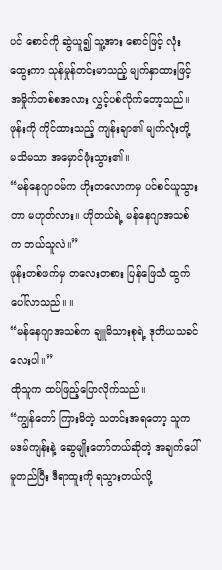ပင် စောင်ကို ဆွဲယူ၍ သူ့အား စောင်ဖြင့် လုံးထွေးကာ သုန်မှုန်တင်းမာသည့် မျက်နှာထားဖြင့် အမှိုက်တစ်စအလား လွှင့်ပစ်လိုက်တော့သည်။
ဖုန်းကို ကိုင်ထားသည့် ကျန်းချာ၏ မျက်လုံးတို့ မသိမသာ အမှောင်ဖုံးသွား၏။
“မန်နေဂျာဝမ်က ဟိုးတလောကမှ ပင်စင်ယူသွားတာ မဟုတ်လား။ ဟိုတယ်ရဲ့ မန်နေဂျာအသစ်က ဘယ်သူလဲ။”
ဖုန်းတစ်ဖက်မှ တလေးတစား ပြန်ဖြေသံ ထွက်ပေါ်လာသည်။ ။
“မန်နေဂျာအသစ်က ချူမိသားစုရဲ့ ဒုတိယသခင်လေးပါ။”
ထိုသူက ထပ်ဖြည့်ပြောလိုက်သည်။
“ကျွန်တော် ကြားမိတဲ့ သတင်းအရတော့ သူက မဒမ်ကျန်းနဲ့ ဆွေမျိုးတော်တယ်ဆိုတဲ့ အချက်ပေါ် မူတည်ပြီး ဒီရာထူးကို ရသွားတယ်လို့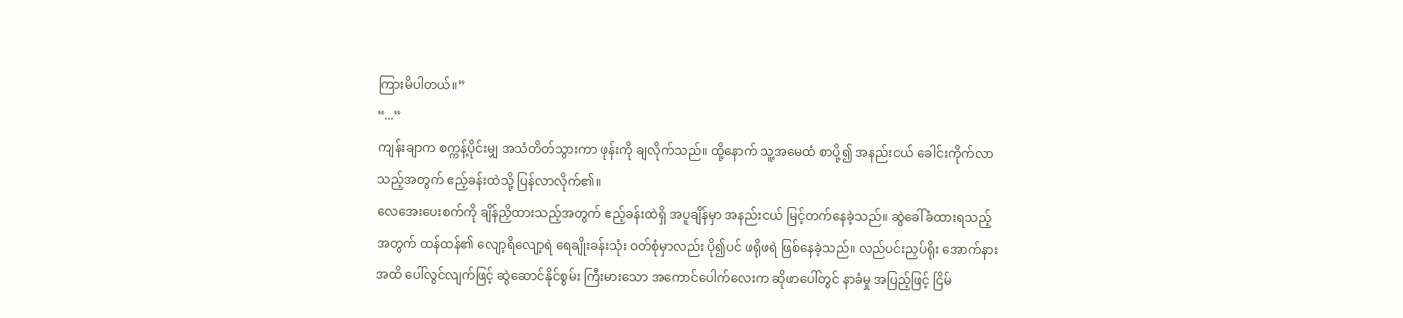ကြားမိပါတယ်။”
“...”
ကျန်းချာက စက္ကန့်ပိုင်းမျှ အသံတိတ်သွားကာ ဖုန်းကို ချလိုက်သည်။ ထို့နောက် သူ့အမေထံ စာပို့၍ အနည်းငယ် ခေါင်းကိုက်လာသည့်အတွက် ဧည့်ခန်းထဲသို့ ပြန်လာလိုက်၏။
လေအေးပေးစက်ကို ချိန်ညှိထားသည့်အတွက် ဧည့်ခန်းထဲရှိ အပူချိန်မှာ အနည်းငယ် မြင့်တက်နေခဲ့သည်။ ဆွဲခေါ်ခံထားရသည့်အတွက် ထန်ထန်၏ လျော့ရိလျော့ရဲ ရေချိုးခန်းသုံး ဝတ်စုံမှာလည်း ပို၍ပင် ဖရိုဖရဲ ဖြစ်နေခဲ့သည်။ လည်ပင်းညှပ်ရိုး အောက်နားအထိ ပေါ်လွင်လျက်ဖြင့် ဆွဲဆောင်နိုင်စွမ်း ကြီးမားသော အကောင်ပေါက်လေးက ဆိုဖာပေါ်တွင် နာခံမှု အပြည့်ဖြင့် ငြိမ်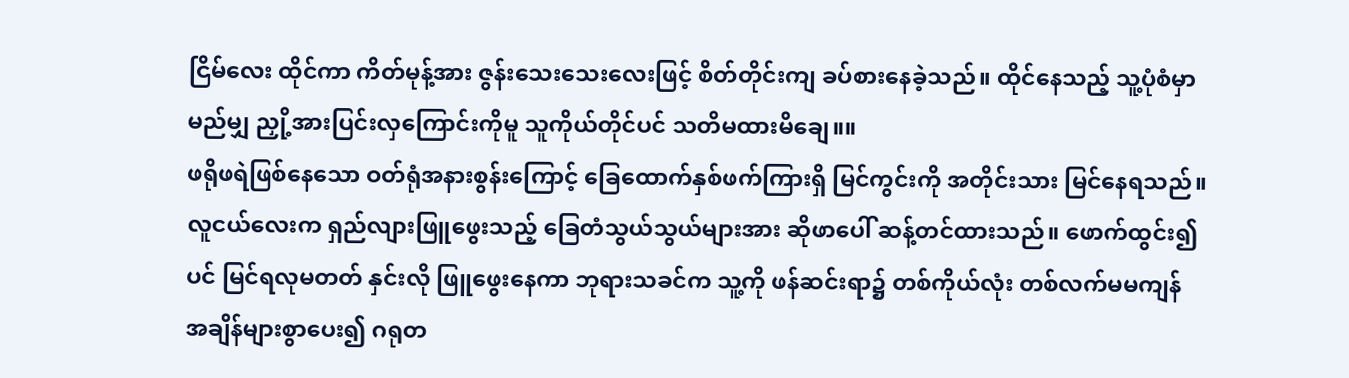ငြိမ်လေး ထိုင်ကာ ကိတ်မုန့်အား ဇွန်းသေးသေးလေးဖြင့် စိတ်တိုင်းကျ ခပ်စားနေခဲ့သည်။ ထိုင်နေသည့် သူ့ပုံစံမှာ မည်မျှ ညှို့အားပြင်းလှကြောင်းကိုမူ သူကိုယ်တိုင်ပင် သတိမထားမိချေ။။
ဖရိုဖရဲဖြစ်နေသော ဝတ်ရုံအနားစွန်းကြောင့် ခြေထောက်နှစ်ဖက်ကြားရှိ မြင်ကွင်းကို အတိုင်းသား မြင်နေရသည်။ လူငယ်လေးက ရှည်လျားဖြူဖွေးသည့် ခြေတံသွယ်သွယ်များအား ဆိုဖာပေါ် ဆန့်တင်ထားသည်။ ဖောက်ထွင်း၍ပင် မြင်ရလုမတတ် နှင်းလို ဖြူဖွေးနေကာ ဘုရားသခင်က သူ့ကို ဖန်ဆင်းရာ၌ တစ်ကိုယ်လုံး တစ်လက်မမကျန် အချိန်များစွာပေး၍ ဂရုတ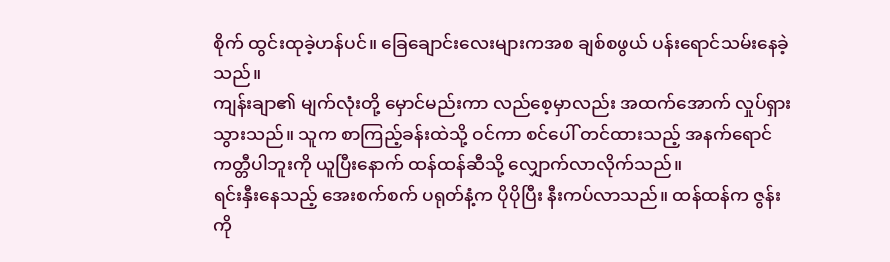စိုက် ထွင်းထုခဲ့ဟန်ပင်။ ခြေချောင်းလေးများကအစ ချစ်စဖွယ် ပန်းရောင်သမ်းနေခဲ့သည်။
ကျန်းချာ၏ မျက်လုံးတို့ မှောင်မည်းကာ လည်စေ့မှာလည်း အထက်အောက် လှုပ်ရှားသွားသည်။ သူက စာကြည့်ခန်းထဲသို့ ဝင်ကာ စင်ပေါ် တင်ထားသည့် အနက်ရောင်ကတ္တီပါဘူးကို ယူပြီးနောက် ထန်ထန်ဆီသို့ လျှောက်လာလိုက်သည်။
ရင်းနှီးနေသည့် အေးစက်စက် ပရုတ်နံ့က ပိုပိုပြီး နီးကပ်လာသည်။ ထန်ထန်က ဇွန်းကို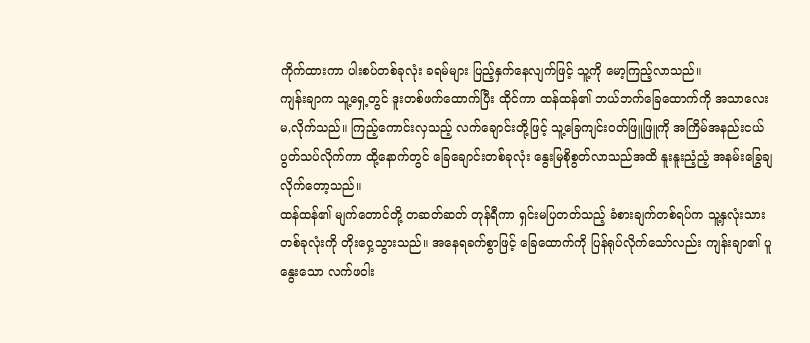ကိုက်ထားကာ ပါးစပ်တစ်ခုလုံး ခရမ်များ ပြည့်နှက်နေလျက်ဖြင့် သူ့ကို မော့ကြည့်လာသည်။
ကျန်းချာက သူ့ရှေ့တွင် ဒူးတစ်ဖက်ထောက်ပြီး ထိုင်ကာ ထန်ထန်၏ ဘယ်ဘက်ခြေထောက်ကို အသာလေး မ,လိုက်သည်။ ကြည့်ကောင်းလှသည့် လက်ချောင်းတို့ဖြင့် သူ့ခြေကျင်းဝတ်ဖြူဖြူကို အကြိမ်အနည်းငယ် ပွတ်သပ်လိုက်ကာ ထို့နောက်တွင် ခြေချောင်းတစ်ခုလုံး နွေးမြစိုစွတ်လာသည်အထိ နူးနူးညံ့ညံ့ အနမ်းခြွေချလိုက်တော့သည်။
ထန်ထန်၏ မျက်တောင်တို့ တဆတ်ဆတ် တုန်ရီကာ ရှင်းမပြတတ်သည့် ခံစားချက်တစ်ရပ်က သူ့နှလုံးသားတစ်ခုလုံးကို တိုးဝှေ့သွားသည်။ အနေရခက်စွာဖြင့် ခြေထောက်ကို ပြန်ရုပ်လိုက်သော်လည်း ကျန်းချာ၏ ပူနွေးသော လက်ဖဝါး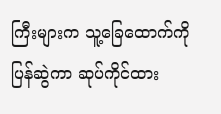ကြီးများက သူ့ခြေထောက်ကို ပြန်ဆွဲကာ ဆုပ်ကိုင်ထား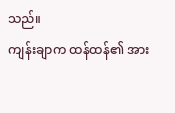သည်။
ကျန်းချာက ထန်ထန်၏ အား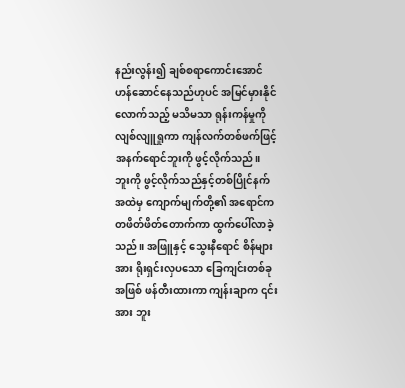နည်းလွန်း၍ ချစ်စရာကောင်းအောင် ဟန်ဆောင်နေသည်ဟုပင် အမြင်မှားနိုင်လောက်သည့် မသိမသာ ရုန်းကန်မှုကို လျစ်လျူရှုကာ ကျန်လက်တစ်ဖက်ဖြင့် အနက်ရောင်ဘူးကို ဖွင့်လိုက်သည်။
ဘူးကို ဖွင့်လိုက်သည်နှင့်တစ်ပြိုင်နက် အထဲမှ ကျောက်မျက်တို့၏ အရောင်က တဖိတ်ဖိတ်တောက်ကာ ထွက်ပေါ်လာခဲ့သည်။ အဖြူနှင့် သွေးနီရောင် စိန်များအား ရိုးရှင်းလှပသော ခြေကျင်းတစ်ခုအဖြစ် ဖန်တီးထားကာ ကျန်းချာက ၎င်းအား ဘူး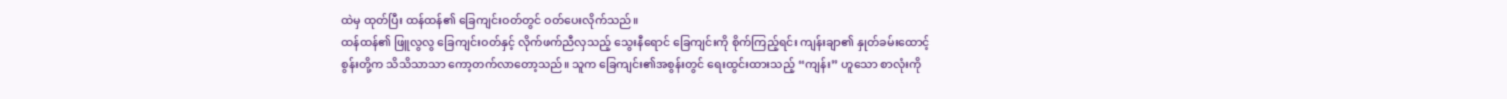ထဲမှ ထုတ်ပြီး ထန်ထန်၏ ခြေကျင်းဝတ်တွင် ဝတ်ပေးလိုက်သည်။
ထန်ထန်၏ ဖြူလွလွ ခြေကျင်းဝတ်နှင့် လိုက်ဖက်ညီလှသည့် သွေးနီရောင် ခြေကျင်းကို စိုက်ကြည့်ရင်း ကျန်းချာ၏ နှုတ်ခမ်းထောင့်စွန်းတို့က သိသိသာသာ ကော့တက်လာတော့သည်။ သူက ခြေကျင်း၏အစွန်းတွင် ရေးထွင်းထားသည့် “ကျန်း” ဟူသော စာလုံးကို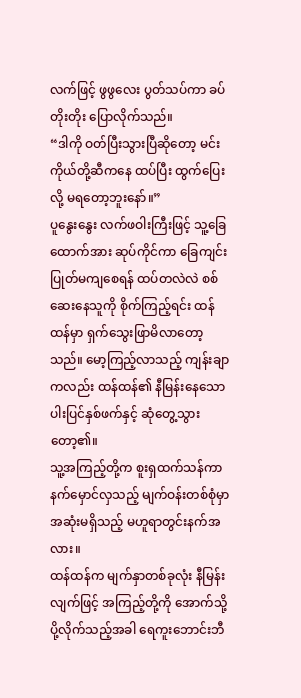လက်ဖြင့် ဖွဖွလေး ပွတ်သပ်ကာ ခပ်တိုးတိုး ပြောလိုက်သည်။
“ဒါကို ဝတ်ပြီးသွားပြီဆိုတော့ မင်း ကိုယ်တို့ဆီကနေ ထပ်ပြီး ထွက်ပြေးလို့ မရတော့ဘူးနော်။”
ပူနွေးနွေး လက်ဖဝါးကြီးဖြင့် သူ့ခြေထောက်အား ဆုပ်ကိုင်ကာ ခြေကျင်း ပြုတ်မကျစေရန် ထပ်တလဲလဲ စစ်ဆေးနေသူကို စိုက်ကြည့်ရင်း ထန်ထန်မှာ ရှက်သွေးဖြာမိလာတော့သည်။ မော့ကြည့်လာသည့် ကျန်းချာကလည်း ထန်ထန်၏ နီမြန်းနေသော ပါးပြင်နှစ်ဖက်နှင့် ဆုံတွေ့သွားတော့၏။
သူ့အကြည့်တို့က စူးရှထက်သန်ကာ နက်မှောင်လှသည့် မျက်ဝန်းတစ်စုံမှာ အဆုံးမရှိသည့် မဟူရာတွင်းနက်အလား။
ထန်ထန်က မျက်နှာတစ်ခုလုံး နီမြန်းလျက်ဖြင့် အကြည့်တို့ကို အောက်သို့ ပို့လိုက်သည့်အခါ ရေကူးဘောင်းဘီ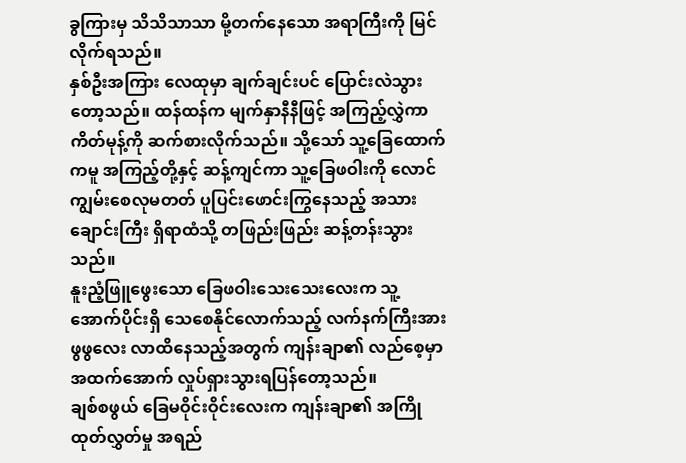ခွကြားမှ သိသိသာသာ မို့တက်နေသော အရာကြီးကို မြင်လိုက်ရသည်။
နှစ်ဦးအကြား လေထုမှာ ချက်ချင်းပင် ပြောင်းလဲသွားတော့သည်။ ထန်ထန်က မျက်နှာနီနီဖြင့် အကြည့်လွှဲကာ ကိတ်မုန့်ကို ဆက်စားလိုက်သည်။ သို့သော် သူ့ခြေထောက်ကမူ အကြည့်တို့နှင့် ဆန့်ကျင်ကာ သူ့ခြေဖဝါးကို လောင်ကျွမ်းစေလုမတတ် ပူပြင်းဖောင်းကြွနေသည့် အသားချောင်းကြီး ရှိရာထံသို့ တဖြည်းဖြည်း ဆန့်တန်းသွားသည်။
နူးညံ့ဖြူဖွေးသော ခြေဖဝါးသေးသေးလေးက သူ့အောက်ပိုင်းရှိ သေစေနိုင်လောက်သည့် လက်နက်ကြီးအား ဖွဖွလေး လာထိနေသည့်အတွက် ကျန်းချာ၏ လည်စေ့မှာ အထက်အောက် လှုပ်ရှားသွားရပြန်တော့သည်။
ချစ်စဖွယ် ခြေမဝိုင်းဝိုင်းလေးက ကျန်းချာ၏ အကြိုထုတ်လွှတ်မှု အရည်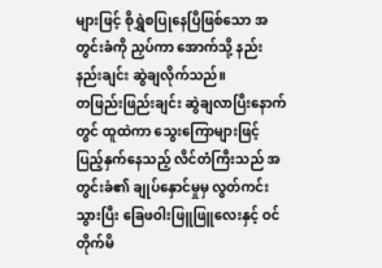များဖြင့် စိုရွှဲစပြုနေပြီဖြစ်သော အတွင်းခံကို ညှပ်ကာ အောက်သို့ နည်းနည်းချင်း ဆွဲချလိုက်သည်။
တဖြည်းဖြည်းချင်း ဆွဲချလာပြီးနောက်တွင် ထူထဲကာ သွေးကြောများဖြင့် ပြည့်နှက်နေသည့် လိင်တံကြီးသည် အတွင်းခံ၏ ချုပ်နှောင်မှုမှ လွတ်ကင်းသွားပြီး ခြေဖဝါးဖြူဖြူလေးနှင့် ဝင်တိုက်မိ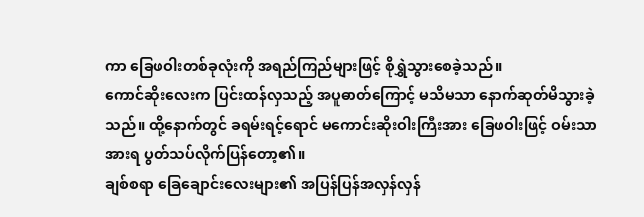ကာ ခြေဖဝါးတစ်ခုလုံးကို အရည်ကြည်များဖြင့် စိုရွှဲသွားစေခဲ့သည်။
ကောင်ဆိုးလေးက ပြင်းထန်လှသည့် အပူဓာတ်ကြောင့် မသိမသာ နောက်ဆုတ်မိသွားခဲ့သည်။ ထို့နောက်တွင် ခရမ်းရင့်ရောင် မကောင်းဆိုးဝါးကြီးအား ခြေဖဝါးဖြင့် ဝမ်းသာအားရ ပွတ်သပ်လိုက်ပြန်တော့၏။
ချစ်စရာ ခြေချောင်းလေးများ၏ အပြန်ပြန်အလှန်လှန်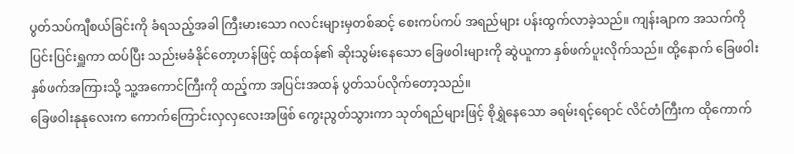ပွတ်သပ်ကျီစယ်ခြင်းကို ခံရသည့်အခါ ကြီးမားသော ဂလင်းများမှတစ်ဆင့် စေးကပ်ကပ် အရည်များ ပန်းထွက်လာခဲ့သည်။ ကျန်းချာက အသက်ကို ပြင်းပြင်းရှူကာ ထပ်ပြီး သည်းမခံနိုင်တော့ဟန်ဖြင့် ထန်ထန်၏ ဆိုးသွမ်းနေသော ခြေဖဝါးများကို ဆွဲယူကာ နှစ်ဖက်ပူးလိုက်သည်။ ထို့နောက် ခြေဖဝါးနှစ်ဖက်အကြားသို့ သူ့အကောင်ကြီးကို ထည့်ကာ အပြင်းအထန် ပွတ်သပ်လိုက်တော့သည်။
ခြေဖဝါးနုနုလေးက ကောက်ကြောင်းလှလှလေးအဖြစ် ကွေးညွတ်သွားကာ သုတ်ရည်များဖြင့် စိုရွှဲနေသော ခရမ်းရင့်ရောင် လိင်တံကြီးက ထိုကောက်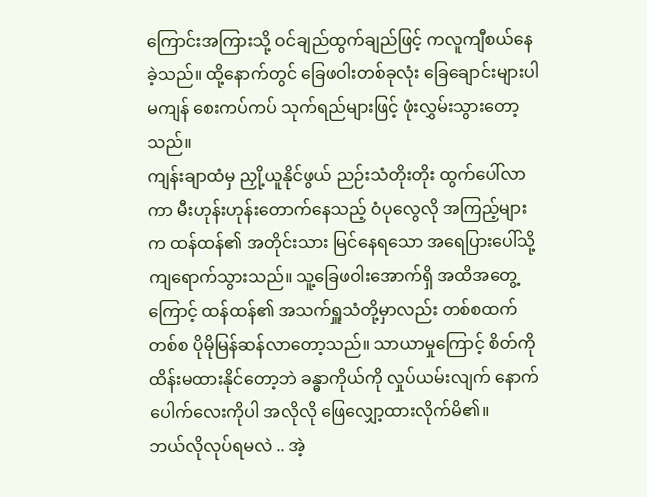ကြောင်းအကြားသို့ ဝင်ချည်ထွက်ချည်ဖြင့် ကလူကျီစယ်နေခဲ့သည်။ ထို့နောက်တွင် ခြေဖဝါးတစ်ခုလုံး ခြေချောင်းများပါမကျန် စေးကပ်ကပ် သုက်ရည်များဖြင့် ဖုံးလွှမ်းသွားတော့သည်။
ကျန်းချာထံမှ ညှို့ယူနိုင်ဖွယ် ညဉ်းသံတိုးတိုး ထွက်ပေါ်လာကာ မီးဟုန်းဟုန်းတောက်နေသည့် ဝံပုလွေလို အကြည့်များက ထန်ထန်၏ အတိုင်းသား မြင်နေရသော အရေပြားပေါ်သို့ ကျရောက်သွားသည်။ သူ့ခြေဖဝါးအောက်ရှိ အထိအတွေ့ကြောင့် ထန်ထန်၏ အသက်ရှူသံတို့မှာလည်း တစ်စထက်တစ်စ ပိုမိုမြန်ဆန်လာတော့သည်။ သာယာမှုကြောင့် စိတ်ကို ထိန်းမထားနိုင်တော့ဘဲ ခန္ဓာကိုယ်ကို လှုပ်ယမ်းလျက် နောက်ပေါက်လေးကိုပါ အလိုလို ဖြေလျှော့ထားလိုက်မိ၏။
ဘယ်လိုလုပ်ရမလဲ .. အဲ့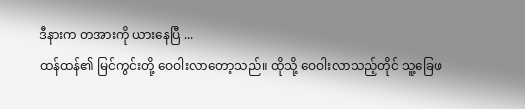ဒီနားက တအားကို ယားနေပြီ ...
ထန်ထန်၏ မြင်ကွင်းတို့ ဝေဝါးလာတော့သည်။ ထိုသို့ ဝေဝါးလာသည့်တိုင် သူ့ခြေဖ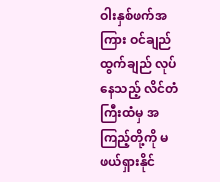ဝါးနှစ်ဖက်အကြား ဝင်ချည်ထွက်ချည် လုပ်နေသည့် လိင်တံကြီးထံမှ အကြည့်တို့ကို မဖယ်ရှားနိုင်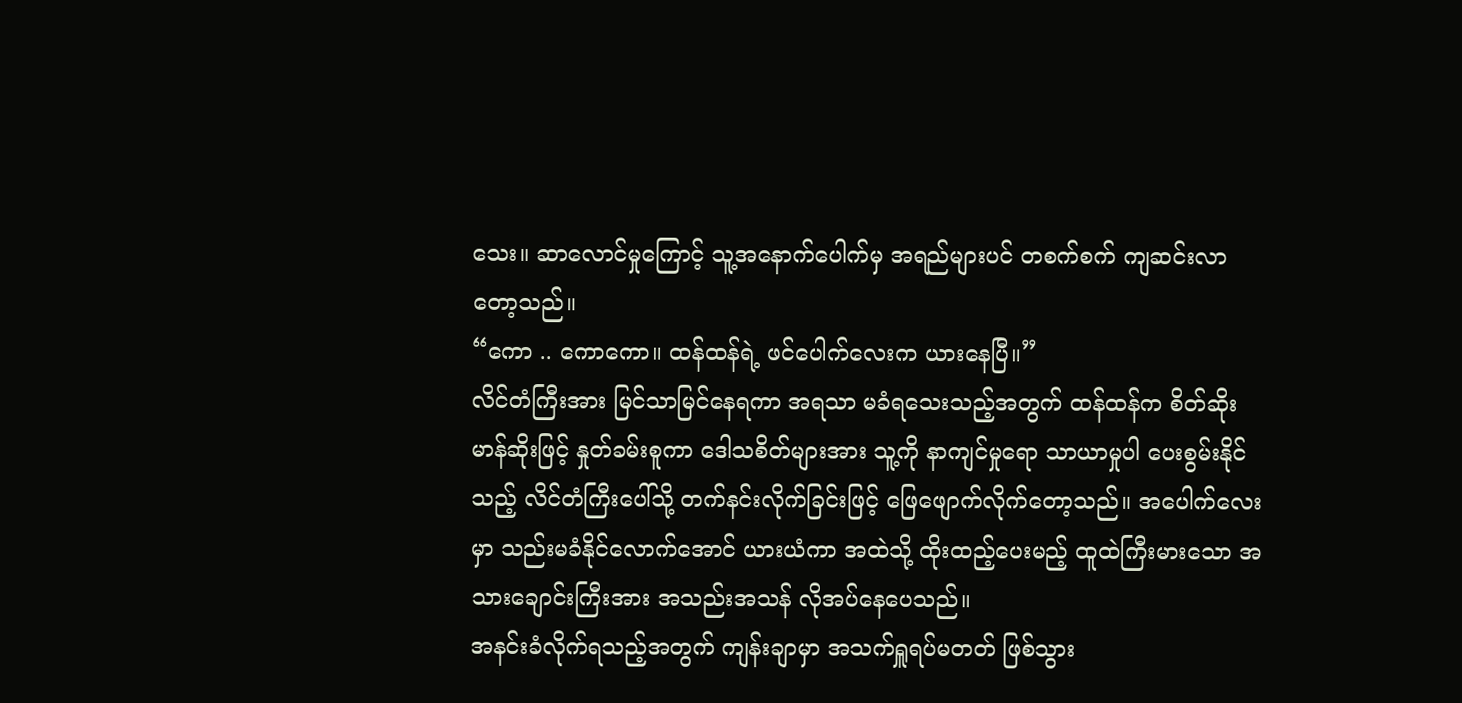သေး။ ဆာလောင်မှုကြောင့် သူ့အနောက်ပေါက်မှ အရည်များပင် တစက်စက် ကျဆင်းလာတော့သည်။
“ကော .. ကောကော။ ထန်ထန်ရဲ့ ဖင်ပေါက်လေးက ယားနေပြီ။”
လိင်တံကြီးအား မြင်သာမြင်နေရကာ အရသာ မခံရသေးသည့်အတွက် ထန်ထန်က စိတ်ဆိုးမာန်ဆိုးဖြင့် နှုတ်ခမ်းစူကာ ဒေါသစိတ်များအား သူ့ကို နာကျင်မှုရော သာယာမှုပါ ပေးစွမ်းနိုင်သည့် လိင်တံကြီးပေါ်သို့ တက်နင်းလိုက်ခြင်းဖြင့် ဖြေဖျောက်လိုက်တော့သည်။ အပေါက်လေးမှာ သည်းမခံနိုင်လောက်အောင် ယားယံကာ အထဲသို့ ထိုးထည့်ပေးမည့် ထူထဲကြီးမားသော အသားချောင်းကြီးအား အသည်းအသန် လိုအပ်နေပေသည်။
အနင်းခံလိုက်ရသည့်အတွက် ကျန်းချာမှာ အသက်ရှူရပ်မတတ် ဖြစ်သွား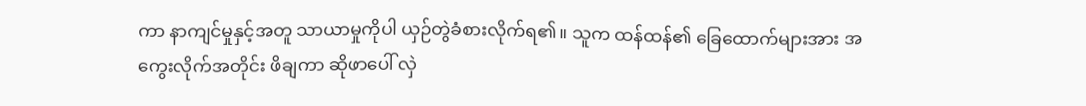ကာ နာကျင်မှုနှင့်အတူ သာယာမှုကိုပါ ယှဉ်တွဲခံစားလိုက်ရ၏။ သူက ထန်ထန်၏ ခြေထောက်များအား အကွေးလိုက်အတိုင်း ဖိချကာ ဆိုဖာပေါ် လှဲ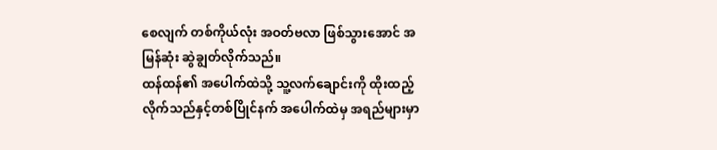စေလျက် တစ်ကိုယ်လုံး အဝတ်ဗလာ ဖြစ်သွားအောင် အမြန်ဆုံး ဆွဲချွတ်လိုက်သည်။
ထန်ထန်၏ အပေါက်ထဲသို့ သူ့လက်ချောင်းကို ထိုးထည့်လိုက်သည်နှင့်တစ်ပြိုင်နက် အပေါက်ထဲမှ အရည်များမှာ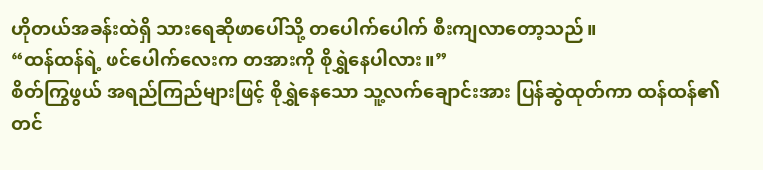ဟိုတယ်အခန်းထဲရှိ သားရေဆိုဖာပေါ်သို့ တပေါက်ပေါက် စီးကျလာတော့သည်။
“ထန်ထန်ရဲ့ ဖင်ပေါက်လေးက တအားကို စိုရွှဲနေပါလား။”
စိတ်ကြွဖွယ် အရည်ကြည်များဖြင့် စိုရွှဲနေသော သူ့လက်ချောင်းအား ပြန်ဆွဲထုတ်ကာ ထန်ထန်၏ တင်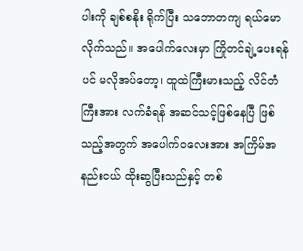ပါးကို ချစ်စနိုး ရိုက်ပြီး သဘောတကျ ရယ်မောလိုက်သည်။ အပေါက်လေးမှာ ကြိုတင်ချဲ့ပေးရန်ပင် မလိုအပ်တော့၊ ထူထဲကြီးမားသည့် လိင်တံကြီးအား လက်ခံရန် အဆင်သင့်ဖြစ်နေပြီ ဖြစ်သည့်အတွက် အပေါက်ဝလေးအား အကြိမ်အနည်းငယ် ထိုးဆွပြီးသည်နှင့် တစ်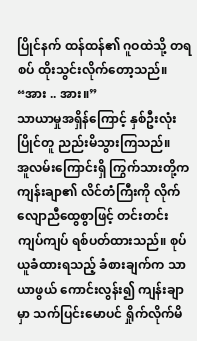ပြိုင်နက် ထန်ထန်၏ ဂူဝထဲသို့ တရစပ် ထိုးသွင်းလိုက်တော့သည်။
“အား .. အား။”
သာယာမှုအရှိန်ကြောင့် နှစ်ဦးလုံး ပြိုင်တူ ညည်းမိသွားကြသည်။
အူလမ်းကြောင်းရှိ ကြွက်သားတို့က ကျန်းချာ၏ လိင်တံကြီးကို လိုက်လျောညီထွေစွာဖြင့် တင်းတင်းကျပ်ကျပ် ရစ်ပတ်ထားသည်။ စုပ်ယူခံထားရသည့် ခံစားချက်က သာယာဖွယ် ကောင်းလွန်း၍ ကျန်းချာမှာ သက်ပြင်းမောပင် ရှိုက်လိုက်မိ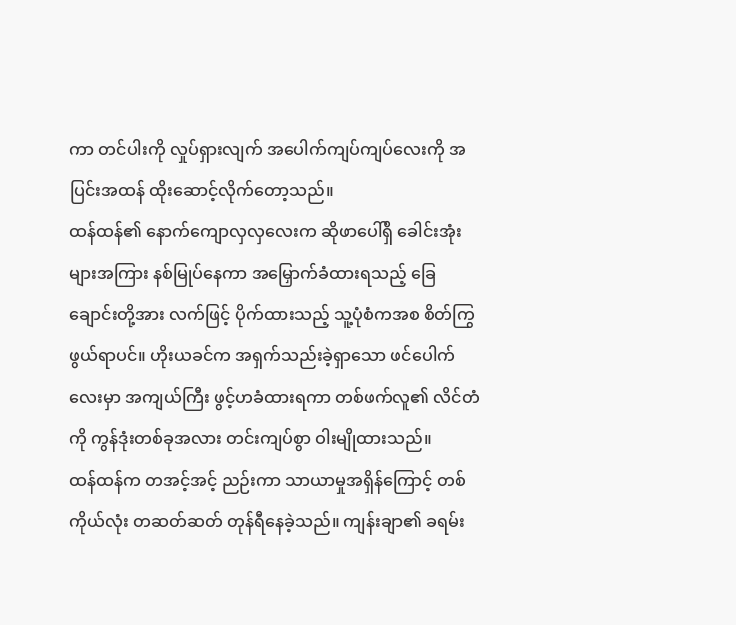ကာ တင်ပါးကို လှုပ်ရှားလျက် အပေါက်ကျပ်ကျပ်လေးကို အပြင်းအထန် ထိုးဆောင့်လိုက်တော့သည်။
ထန်ထန်၏ နောက်ကျောလှလှလေးက ဆိုဖာပေါ်ရှိ ခေါင်းအုံးများအကြား နစ်မြုပ်နေကာ အမြှောက်ခံထားရသည့် ခြေချောင်းတို့အား လက်ဖြင့် ပိုက်ထားသည့် သူ့ပုံစံကအစ စိတ်ကြွဖွယ်ရာပင်။ ဟိုးယခင်က အရှက်သည်းခဲ့ရှာသော ဖင်ပေါက်လေးမှာ အကျယ်ကြီး ဖွင့်ဟခံထားရကာ တစ်ဖက်လူ၏ လိင်တံကို ကွန်ဒုံးတစ်ခုအလား တင်းကျပ်စွာ ဝါးမျိုထားသည်။
ထန်ထန်က တအင့်အင့် ညဉ်းကာ သာယာမှုအရှိန်ကြောင့် တစ်ကိုယ်လုံး တဆတ်ဆတ် တုန်ရီနေခဲ့သည်။ ကျန်းချာ၏ ခရမ်း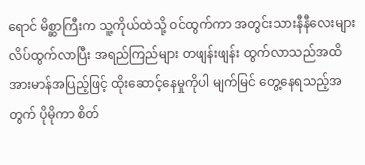ရောင် မိစ္ဆာကြီးက သူ့ကိုယ်ထဲသို့ ဝင်ထွက်ကာ အတွင်းသားနီနီလေးများ လိပ်ထွက်လာပြီး အရည်ကြည်များ တဖျန်းဖျန်း ထွက်လာသည်အထိ အားမာန်အပြည့်ဖြင့် ထိုးဆောင့်နေမှုကိုပါ မျက်မြင် တွေ့နေရသည့်အတွက် ပိုမိုကာ စိတ်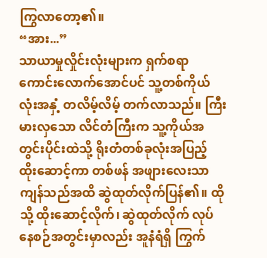ကြွလာတော့၏။
“အား...”
သာယာမှုလှိုင်းလုံးများက ရှက်စရာကောင်းလောက်အောင်ပင် သူ့တစ်ကိုယ်လုံးအနှံ့ တလိမ့်လိမ့် တက်လာသည်။ ကြီးမားလှသော လိင်တံကြီးက သူ့ကိုယ်အတွင်းပိုင်းထဲသို့ ရိုးတံတစ်ခုလုံးအပြည့် ထိုးဆောင့်ကာ တစ်ဖန် အဖျားလေးသာ ကျန်သည်အထိ ဆွဲထုတ်လိုက်ပြန်၏။ ထိုသို့ ထိုးဆောင့်လိုက်၊ ဆွဲထုတ်လိုက် လုပ်နေစဉ်အတွင်းမှာလည်း အူနံရံရှိ ကြွက်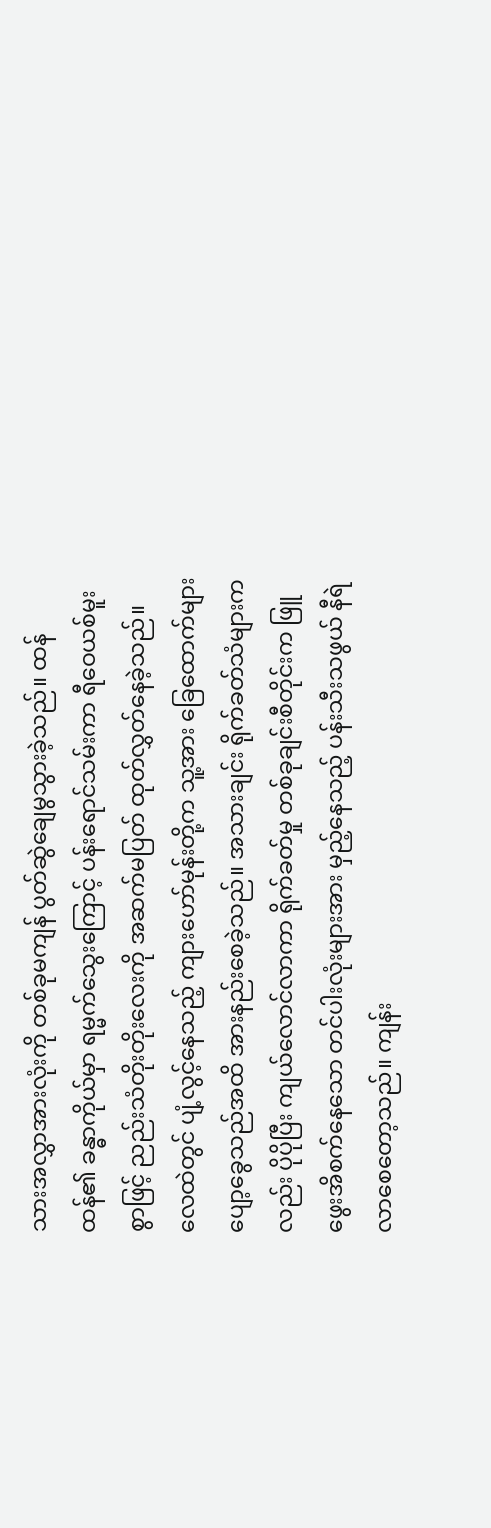သားအလွှာအားလုံးကို တစ်ခုမကျန် ပွတ်ဆွဲချေမွသွားခဲ့သည်။ ထန်ထန်၏ ခန္ဓာကိုယ်မှာ ရမ္မက်သွေးကြောင့် ပန်းရောင်သမ်းကာ ရီဝေယစ်မူးစွာဖြင့် ညည်းသံတိုးတိုးလေးကို အဆက်မပြတ် ထုတ်လွှတ်နေခဲ့သည်။
လေထဲတွင် ပျံ့လွင့်နေသည့် ကျားဟော်မုန်းတို့က သူ့အား ခြေထောက်များ ပျော့ခွေသည်အထိ အားနည်းစေခဲ့သည်။ အသားချင်း ရိုက်ခတ်သံများကလည်း ပိုပိုပြီး ကျယ်လောင်လာကာ ရိုက်ခတ်မှု တစ်ခုချင်းစီတိုင်းက ဖြူဖွေးအိစက်နေသော တင်ပါးလုံးများအား မှည့်နေသည့် ပန်းသီးသဖွယ် နီရဲလာစေတော့သည်။ ကျန်း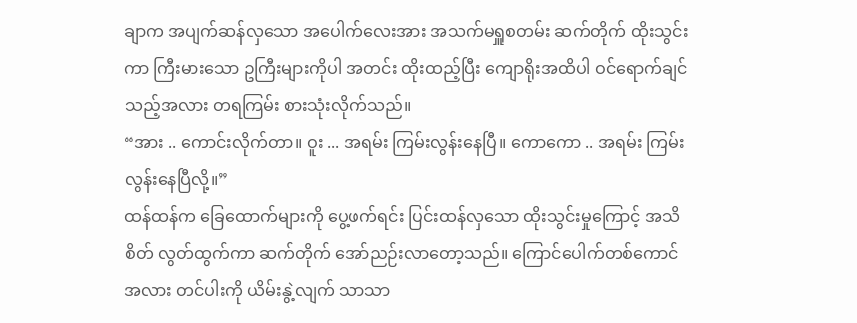ချာက အပျက်ဆန်လှသော အပေါက်လေးအား အသက်မရှူစတမ်း ဆက်တိုက် ထိုးသွင်းကာ ကြီးမားသော ဥကြီးများကိုပါ အတင်း ထိုးထည့်ပြီး ကျောရိုးအထိပါ ဝင်ရောက်ချင်သည့်အလား တရကြမ်း စားသုံးလိုက်သည်။
“အား .. ကောင်းလိုက်တာ။ ဝူး ... အရမ်း ကြမ်းလွန်းနေပြီ။ ကောကော .. အရမ်း ကြမ်းလွန်းနေပြီလို့။”
ထန်ထန်က ခြေထောက်များကို ပွေ့ဖက်ရင်း ပြင်းထန်လှသော ထိုးသွင်းမှုကြောင့် အသိစိတ် လွတ်ထွက်ကာ ဆက်တိုက် အော်ညဉ်းလာတော့သည်။ ကြောင်ပေါက်တစ်ကောင်အလား တင်ပါးကို ယိမ်းနွဲ့လျက် သာသာ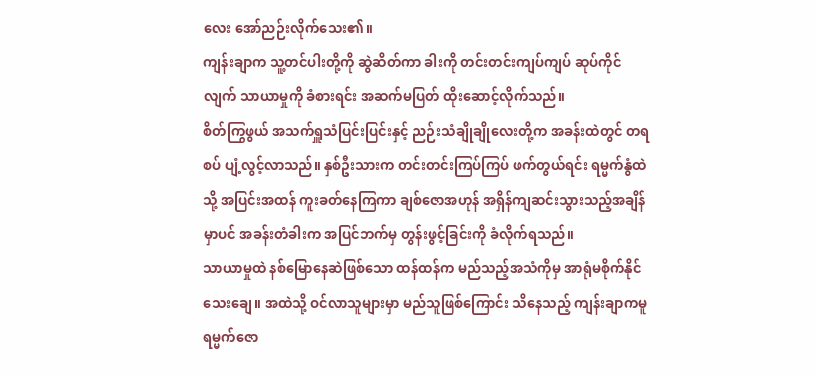လေး အော်ညဉ်းလိုက်သေး၏။
ကျန်းချာက သူ့တင်ပါးတို့ကို ဆွဲဆိတ်ကာ ခါးကို တင်းတင်းကျပ်ကျပ် ဆုပ်ကိုင်လျက် သာယာမှုကို ခံစားရင်း အဆက်မပြတ် ထိုးဆောင့်လိုက်သည်။
စိတ်ကြွဖွယ် အသက်ရှူသံပြင်းပြင်းနှင့် ညဉ်းသံချိုချိုလေးတို့က အခန်းထဲတွင် တရစပ် ပျံ့လွင့်လာသည်။ နှစ်ဦးသားက တင်းတင်းကြပ်ကြပ် ဖက်တွယ်ရင်း ရမ္မက်နွံထဲသို့ အပြင်းအထန် ကူးခတ်နေကြကာ ချစ်ဇောအဟုန် အရှိန်ကျဆင်းသွားသည့်အချိန်မှာပင် အခန်းတံခါးက အပြင်ဘက်မှ တွန်းဖွင့်ခြင်းကို ခံလိုက်ရသည်။
သာယာမှုထဲ နစ်မြောနေဆဲဖြစ်သော ထန်ထန်က မည်သည့်အသံကိုမှ အာရုံမစိုက်နိုင်သေးချေ။ အထဲသို့ ဝင်လာသူများမှာ မည်သူဖြစ်ကြောင်း သိနေသည့် ကျန်းချာကမူ ရမ္မက်ဇော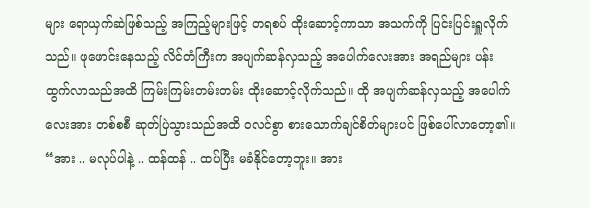များ ရောယှက်ဆဲဖြစ်သည့် အကြည့်များဖြင့် တရစပ် ထိုးဆောင့်ကာသာ အသက်ကို ပြင်းပြင်းရှူလိုက်သည်။ ဖုဖောင်းနေသည့် လိင်တံကြီးက အပျက်ဆန်လှသည့် အပေါက်လေးအား အရည်များ ပန်းထွက်လာသည်အထိ ကြမ်းကြမ်းတမ်းတမ်း ထိုးဆောင့်လိုက်သည်။ ထို အပျက်ဆန်လှသည့် အပေါက်လေးအား တစ်စစီ ဆုတ်ပြဲသွားသည်အထိ ဝလင်စွာ စားသောက်ချင်စိတ်များပင် ဖြစ်ပေါ်လာတော့၏။
“အား .. မလုပ်ပါနဲ့ .. ထန်ထန် .. ထပ်ပြီး မခံနိုင်တော့ဘူး။ အား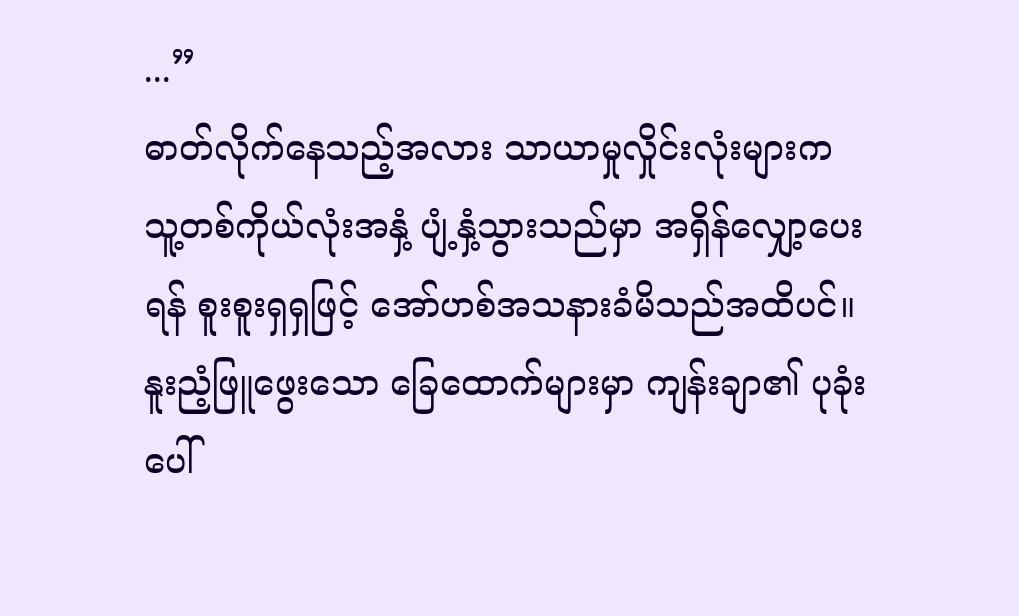...”
ဓာတ်လိုက်နေသည့်အလား သာယာမှုလှိုင်းလုံးများက သူ့တစ်ကိုယ်လုံးအနှံ့ ပျံ့နှံ့သွားသည်မှာ အရှိန်လျှော့ပေးရန် စူးစူးရှရှဖြင့် အော်ဟစ်အသနားခံမိသည်အထိပင်။ နူးညံ့ဖြူဖွေးသော ခြေထောက်များမှာ ကျန်းချာ၏ ပုခုံးပေါ်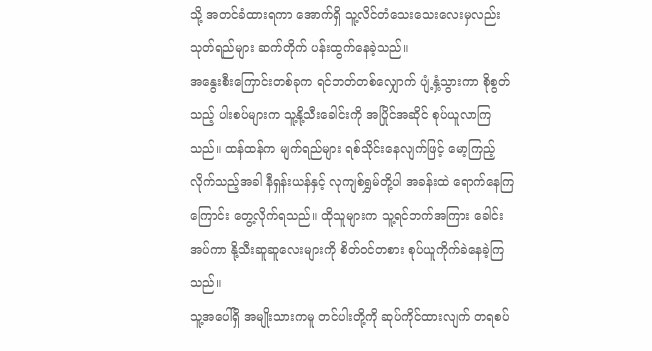သို့ အတင်ခံထားရကာ အောက်ရှိ သူ့လိင်တံသေးသေးလေးမှလည်း သုတ်ရည်များ ဆက်တိုက် ပန်းထွက်နေခဲ့သည်။
အနွေးစီးကြောင်းတစ်ခုက ရင်ဘတ်တစ်လျှောက် ပျံ့နှံ့သွားကာ စိုစွတ်သည့် ပါးစပ်များက သူ့နို့သီးခေါင်းကို အပြိုင်အဆိုင် စုပ်ယူလာကြသည်။ ထန်ထန်က မျက်ရည်များ ရစ်သိုင်းနေလျက်ဖြင့် မော့ကြည့်လိုက်သည့်အခါ နီရှန်းယန်နှင့် လုကျစ်ရွှမ်တို့ပါ အခန်းထဲ ရောက်နေကြကြောင်း တွေ့လိုက်ရသည်။ ထိုသူများက သူ့ရင်ဘက်အကြား ခေါင်းအပ်ကာ နို့သီးဆူဆူလေးများကို စိတ်ဝင်တစား စုပ်ယူကိုက်ခဲနေခဲ့ကြသည်။
သူ့အပေါ်ရှိ အမျိုးသားကမူ တင်ပါးတို့ကို ဆုပ်ကိုင်ထားလျက် တရစပ်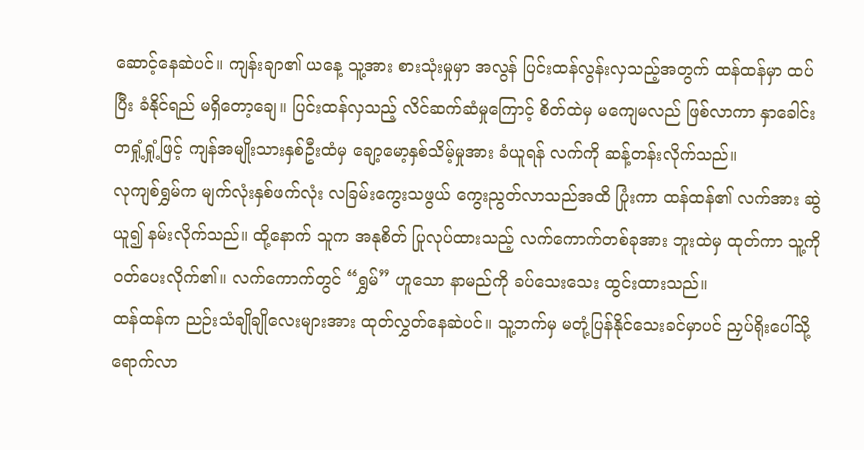ဆောင့်နေဆဲပင်။ ကျန်းချာ၏ ယနေ့ သူ့အား စားသုံးမှုမှာ အလွန် ပြင်းထန်လွန်းလှသည့်အတွက် ထန်ထန်မှာ ထပ်ပြီး ခံနိုင်ရည် မရှိတော့ချေ။ ပြင်းထန်လှသည့် လိင်ဆက်ဆံမှုကြောင့် စိတ်ထဲမှ မကျေမလည် ဖြစ်လာကာ နှာခေါင်းတရှုံ့ရှုံ့ဖြင့် ကျန်အမျိုးသားနှစ်ဦးထံမှ ချော့မော့နှစ်သိမ့်မှုအား ခံယူရန် လက်ကို ဆန့်တန်းလိုက်သည်။
လုကျစ်ရွှမ်က မျက်လုံးနှစ်ဖက်လုံး လခြမ်းကွေးသဖွယ် ကွေးညွတ်လာသည်အထိ ပြုံးကာ ထန်ထန်၏ လက်အား ဆွဲယူ၍ နမ်းလိုက်သည်။ ထို့နောက် သူက အနုစိတ် ပြုလုပ်ထားသည့် လက်ကောက်တစ်ခုအား ဘူးထဲမှ ထုတ်ကာ သူ့ကို ဝတ်ပေးလိုက်၏။ လက်ကောက်တွင် “ရွှမ်” ဟူသော နာမည်ကို ခပ်သေးသေး ထွင်းထားသည်။
ထန်ထန်က ညဉ်းသံချိုချိုလေးများအား ထုတ်လွှတ်နေဆဲပင်။ သူ့ဘက်မှ မတုံ့ပြန်နိုင်သေးခင်မှာပင် ညှပ်ရိုးပေါ်သို့ ရောက်လာ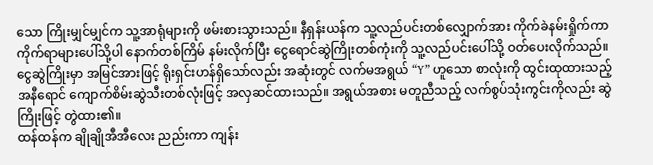သော ကြိုးမျှင်မျှင်က သူ့အာရုံများကို ဖမ်းစားသွားသည်။ နီရှန်းယန်က သူ့လည်ပင်းတစ်လျှောက်အား ကိုက်ခဲနမ်းရှိုက်ကာ ကိုက်ရာများပေါ်သို့ပါ နောက်တစ်ကြိမ် နမ်းလိုက်ပြီး ငွေရောင်ဆွဲကြိုးတစ်ကုံးကို သူ့လည်ပင်းပေါ်သို့ ဝတ်ပေးလိုက်သည်။
ငွေဆွဲကြိုးမှာ အမြင်အားဖြင့် ရိုးရှင်းဟန်ရှိသော်လည်း အဆုံးတွင် လက်မအရွယ် “Y” ဟူသော စာလုံးကို ထွင်းထုထားသည့် အနီရောင် ကျောက်စိမ်းဆွဲသီးတစ်လုံးဖြင့် အလှဆင်ထားသည်။ အရွယ်အစား မတူညီသည့် လက်စွပ်သုံးကွင်းကိုလည်း ဆွဲကြိုးဖြင့် တွဲထား၏။
ထန်ထန်က ချိုချိုအီအီလေး ညည်းကာ ကျန်း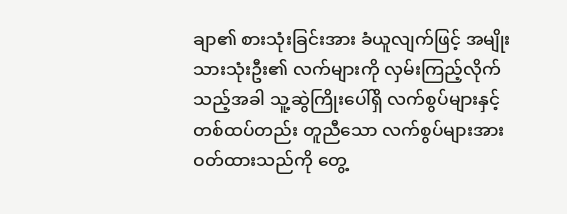ချာ၏ စားသုံးခြင်းအား ခံယူလျက်ဖြင့် အမျိုးသားသုံးဦး၏ လက်များကို လှမ်းကြည့်လိုက်သည့်အခါ သူ့ဆွဲကြိုးပေါ်ရှိ လက်စွပ်များနှင့် တစ်ထပ်တည်း တူညီသော လက်စွပ်များအား ဝတ်ထားသည်ကို တွေ့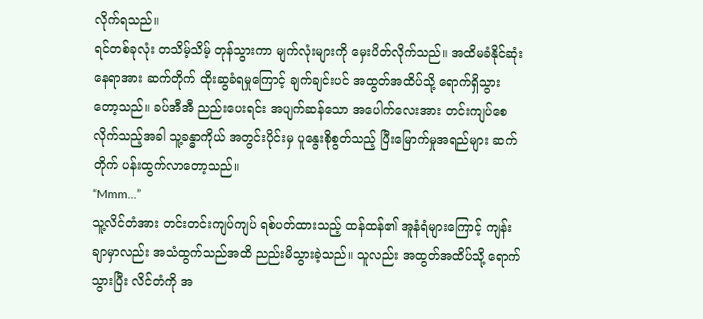လိုက်ရသည်။
ရင်တစ်ခုလုံး တသိမ့်သိမ့် တုန်သွားကာ မျက်လုံးများကို မှေးပိတ်လိုက်သည်။ အထိမခံနိုင်ဆုံး နေရာအား ဆက်တိုက် ထိုးဆွခံရမှုကြောင့် ချက်ချင်းပင် အထွတ်အထိပ်သို့ ရောက်ရှိသွားတော့သည်။ ခပ်အီအီ ညည်းပေးရင်း အပျက်ဆန်သော အပေါက်လေးအား တင်းကျပ်စေလိုက်သည့်အခါ သူ့ခန္ဓာကိုယ် အတွင်းပိုင်းမှ ပူနွေးစိုစွတ်သည့် ပြီးမြောက်မှုအရည်များ ဆက်တိုက် ပန်းထွက်လာတော့သည်။
“Mmm…”
သူ့လိင်တံအား တင်းတင်းကျပ်ကျပ် ရစ်ပတ်ထားသည့် ထန်ထန်၏ အူနံရံများကြောင့် ကျန်းချာမှာလည်း အသံထွက်သည်အထိ ညည်းမိသွားခဲ့သည်။ သူလည်း အထွတ်အထိပ်သို့ ရောက်သွားပြီး လိင်တံကို အ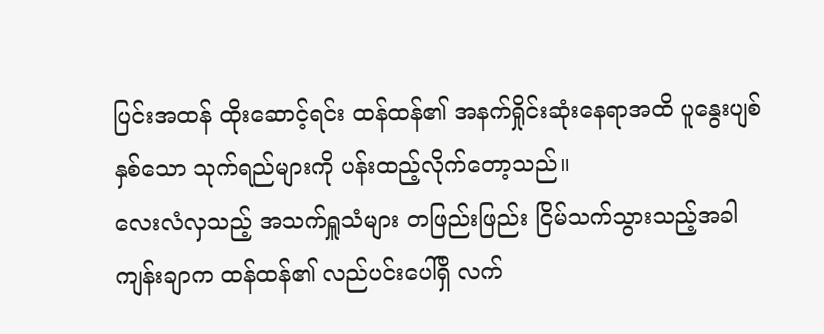ပြင်းအထန် ထိုးဆောင့်ရင်း ထန်ထန်၏ အနက်ရှိုင်းဆုံးနေရာအထိ ပူနွေးပျစ်နှစ်သော သုက်ရည်များကို ပန်းထည့်လိုက်တော့သည်။
လေးလံလှသည့် အသက်ရှူသံများ တဖြည်းဖြည်း ငြိမ်သက်သွားသည့်အခါ ကျန်းချာက ထန်ထန်၏ လည်ပင်းပေါ်ရှိ လက်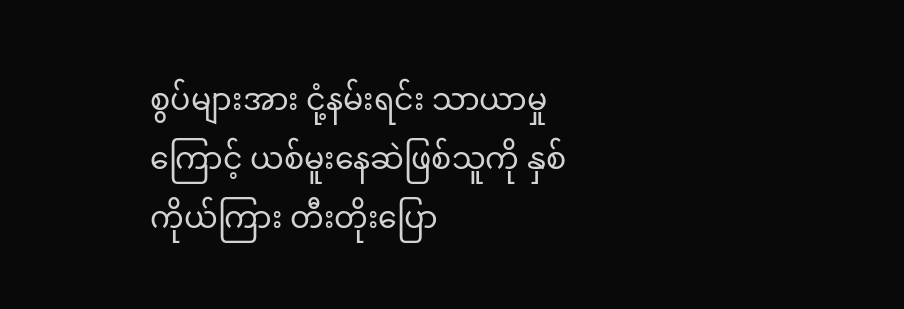စွပ်များအား ငုံ့နမ်းရင်း သာယာမှုကြောင့် ယစ်မူးနေဆဲဖြစ်သူကို နှစ်ကိုယ်ကြား တီးတိုးပြော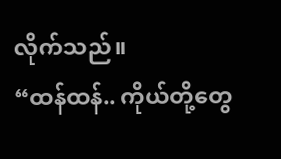လိုက်သည်။
“ထန်ထန်.. ကိုယ်တို့တွေ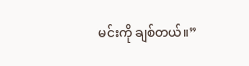မင်းကို ချစ်တယ်။”